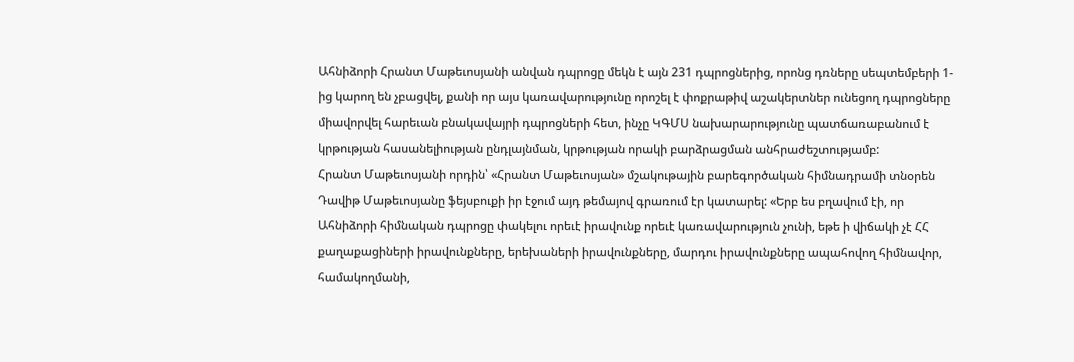Ահնիձորի Հրանտ Մաթեւոսյանի անվան դպրոցը մեկն է այն 231 դպրոցներից, որոնց դռները սեպտեմբերի 1-ից կարող են չբացվել, քանի որ այս կառավարությունը որոշել է փոքրաթիվ աշակերտներ ունեցող դպրոցները միավորվել հարեւան բնակավայրի դպրոցների հետ, ինչը ԿԳՄՍ նախարարությունը պատճառաբանում է կրթության հասանելիության ընդլայնման, կրթության որակի բարձրացման անհրաժեշտությամբ:
Հրանտ Մաթեւոսյանի որդին՝ «Հրանտ Մաթեւոսյան» մշակութային բարեգործական հիմնադրամի տնօրեն Դավիթ Մաթեւոսյանը ֆեյսբուքի իր էջում այդ թեմայով գրառում էր կատարել: «Երբ ես բղավում էի, որ Ահնիձորի հիմնական դպրոցը փակելու որեւէ իրավունք որեւէ կառավարություն չունի, եթե ի վիճակի չէ ՀՀ քաղաքացիների իրավունքները, երեխաների իրավունքները, մարդու իրավունքները ապահովող հիմնավոր, համակողմանի,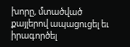խորը, մտածված քայլերով ապացուցել եւ իրագործել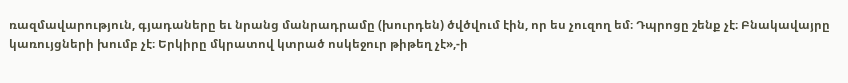ռազմավարություն, գյադաները եւ նրանց մանրադրամը (խուրդեն) ծվծվում էին, որ ես չուզող եմ։ Դպրոցը շենք չէ։ Բնակավայրը կառույցների խումբ չէ։ Երկիրը մկրատով կտրած ոսկեջուր թիթեղ չէ»,-ի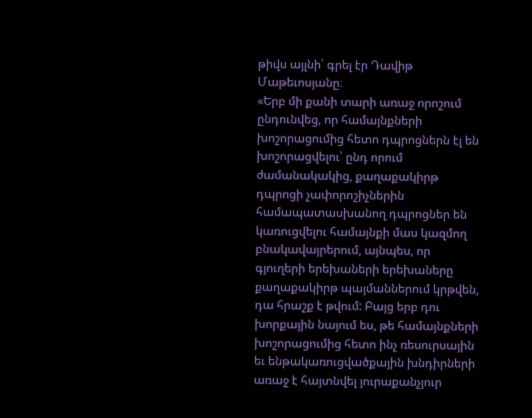թիվս այլնի՝ գրել էր Դավիթ Մաթեւոսյանը։
«Երբ մի քանի տարի առաջ որոշում ընդունվեց, որ համայնքների խոշորացումից հետո դպրոցներն էլ են խոշորացվելու՝ ընդ որում ժամանակակից, քաղաքակիրթ դպրոցի չափորոշիչներին համապատասխանող դպրոցներ են կառուցվելու համայնքի մաս կազմող բնակավայրերում, այնպես, որ գյուղերի երեխաների երեխաները քաղաքակիրթ պայմաններում կրթվեն, դա հրաշք է թվում: Բայց երբ դու խորքային նայում ես, թե համայնքների խոշորացումից հետո ինչ ռեսուրսային եւ ենթակառուցվածքային խնդիրների առաջ է հայտնվել յուրաքանչյուր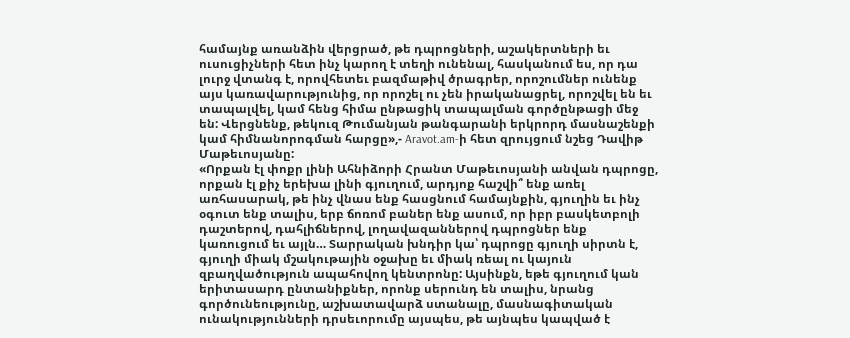համայնք առանձին վերցրած, թե դպրոցների, աշակերտների եւ ուսուցիչների հետ ինչ կարող է տեղի ունենալ, հասկանում ես, որ դա լուրջ վտանգ է, որովհետեւ բազմաթիվ ծրագրեր, որոշումներ ունենք այս կառավարությունից, որ որոշել ու չեն իրականացրել, որոշվել են եւ տապալվել, կամ հենց հիմա ընթացիկ տապալման գործընթացի մեջ են: Վերցնենք, թեկուզ Թումանյան թանգարանի երկրորդ մասնաշենքի կամ հիմնանորոգման հարցը»,- Aravot.am-ի հետ զրույցում նշեց Դավիթ Մաթեւոսյանը:
«Որքան էլ փոքր լինի Ահնիձորի Հրանտ Մաթեւոսյանի անվան դպրոցը, որքան էլ քիչ երեխա լինի գյուղում, արդյոք հաշվի՞ ենք առել առհասարակ, թե ինչ վնաս ենք հասցնում համայնքին, գյուղին եւ ինչ օգուտ ենք տալիս, երբ ճոռոմ բաներ ենք ասում, որ իբր բասկետբոլի դաշտերով, դահլիճներով, լողավազաններով դպրոցներ ենք կառուցում եւ այլն… Տարրական խնդիր կա՝ դպրոցը գյուղի սիրտն է, գյուղի միակ մշակութային օջախը եւ միակ ռեալ ու կայուն զբաղվածություն ապահովող կենտրոնը: Այսինքն, եթե գյուղում կան երիտասարդ ընտանիքներ, որոնք սերունդ են տալիս, նրանց գործունեությունը, աշխատավարձ ստանալը, մասնագիտական ունակությունների դրսեւորումը այսպես, թե այնպես կապված է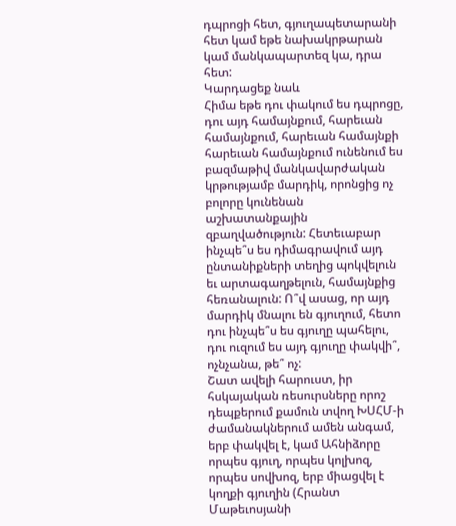դպրոցի հետ, գյուղապետարանի հետ կամ եթե նախակրթարան կամ մանկապարտեզ կա, դրա հետ:
Կարդացեք նաև
Հիմա եթե դու փակում ես դպրոցը, դու այդ համայնքում, հարեւան համայնքում, հարեւան համայնքի հարեւան համայնքում ունենում ես բազմաթիվ մանկավարժական կրթությամբ մարդիկ, որոնցից ոչ բոլորը կունենան աշխատանքային զբաղվածություն: Հետեւաբար ինչպե՞ս ես դիմագրավում այդ ընտանիքների տեղից պոկվելուն եւ արտագաղթելուն, համայնքից հեռանալուն: Ո՞վ ասաց, որ այդ մարդիկ մնալու են գյուղում, հետո դու ինչպե՞ս ես գյուղը պահելու, դու ուզում ես այդ գյուղը փակվի՞, ոչնչանա, թե՞ ոչ:
Շատ ավելի հարուստ, իր հսկայական ռեսուրսները որոշ դեպքերում քամուն տվող ԽՍՀՄ-ի ժամանակներում ամեն անգամ, երբ փակվել է, կամ Ահնիձորը որպես գյուղ, որպես կոլխոզ, որպես սովխոզ, երբ միացվել է կողքի գյուղին (Հրանտ Մաթեւոսյանի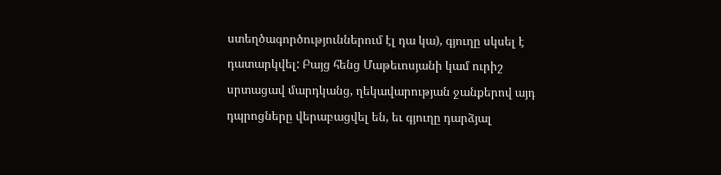ստեղծագործություններում էլ դա կա), գյուղը սկսել է դատարկվել: Բայց հենց Մաթեւոսյանի կամ ուրիշ սրտացավ մարդկանց, ղեկավարության ջանքերով այդ դպրոցները վերաբացվել են, եւ գյուղը դարձյալ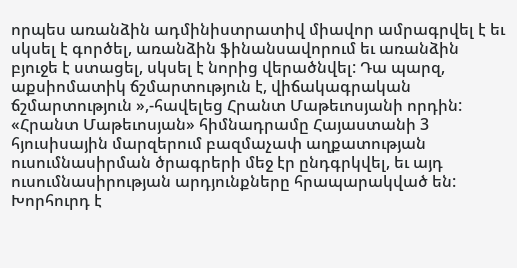որպես առանձին ադմինիստրատիվ միավոր ամրագրվել է եւ սկսել է գործել, առանձին ֆինանսավորում եւ առանձին բյուջե է ստացել, սկսել է նորից վերածնվել: Դա պարզ, աքսիոմատիկ ճշմարտություն է, վիճակագրական ճշմարտություն »,-հավելեց Հրանտ Մաթեւոսյանի որդին:
«Հրանտ Մաթեւոսյան» հիմնադրամը Հայաստանի 3 հյուսիսային մարզերում բազմաչափ աղքատության ուսումնասիրման ծրագրերի մեջ էր ընդգրկվել, եւ այդ ուսումնասիրության արդյունքները հրապարակված են: Խորհուրդ է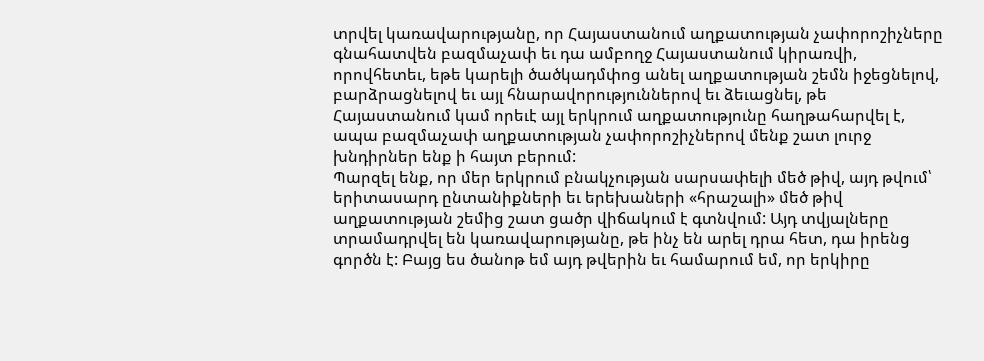տրվել կառավարությանը, որ Հայաստանում աղքատության չափորոշիչները գնահատվեն բազմաչափ եւ դա ամբողջ Հայաստանում կիրառվի, որովհետեւ, եթե կարելի ծածկադմփոց անել աղքատության շեմն իջեցնելով, բարձրացնելով եւ այլ հնարավորություններով եւ ձեւացնել, թե Հայաստանում կամ որեւէ այլ երկրում աղքատությունը հաղթահարվել է, ապա բազմաչափ աղքատության չափորոշիչներով մենք շատ լուրջ խնդիրներ ենք ի հայտ բերում:
Պարզել ենք, որ մեր երկրում բնակչության սարսափելի մեծ թիվ, այդ թվում՝ երիտասարդ ընտանիքների եւ երեխաների «հրաշալի» մեծ թիվ աղքատության շեմից շատ ցածր վիճակում է գտնվում: Այդ տվյալները տրամադրվել են կառավարությանը, թե ինչ են արել դրա հետ, դա իրենց գործն է: Բայց ես ծանոթ եմ այդ թվերին եւ համարում եմ, որ երկիրը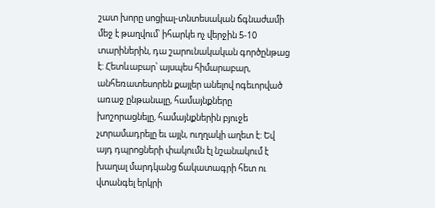շատ խորը սոցիալ-տնտեսական ճգնաժամի մեջ է թաղվում՝ իհարկե ոչ վերջին 5-10 տարիներին, դա շարունակական գործընթաց է: Հետևաբար՝ այսպես հիմարաբար, անհեռատեսորեն քայլեր անելով ոգեւորված առաջ ընթանալը, համայնքները խոշորացնելը, համայնքներին բյուջե չտրամադրելը եւ այլն, ուղղակի աղետ է: Եվ այդ դպրոցների փակումն էլ նշանակում է խաղալ մարդկանց ճակատագրի հետ ու վտանգել երկրի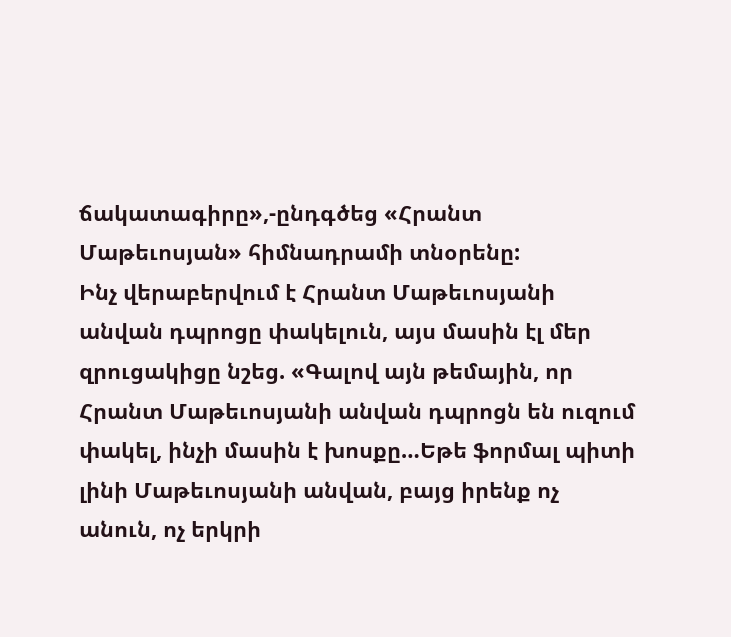ճակատագիրը»,-ընդգծեց «Հրանտ Մաթեւոսյան» հիմնադրամի տնօրենը:
Ինչ վերաբերվում է Հրանտ Մաթեւոսյանի անվան դպրոցը փակելուն, այս մասին էլ մեր զրուցակիցը նշեց. «Գալով այն թեմային, որ Հրանտ Մաթեւոսյանի անվան դպրոցն են ուզում փակել, ինչի մասին է խոսքը…Եթե ֆորմալ պիտի լինի Մաթեւոսյանի անվան, բայց իրենք ոչ անուն, ոչ երկրի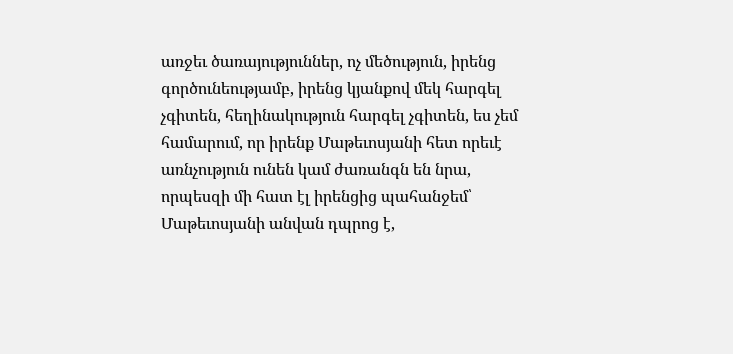առջեւ ծառայություններ, ոչ մեծություն, իրենց գործունեությամբ, իրենց կյանքով մեկ հարգել չգիտեն, հեղինակություն հարգել չգիտեն, ես չեմ համարում, որ իրենք Մաթեւոսյանի հետ որեւէ առնչություն ունեն կամ ժառանգն են նրա, որպեսզի մի հատ էլ իրենցից պահանջեմ՝ Մաթեւոսյանի անվան դպրոց է,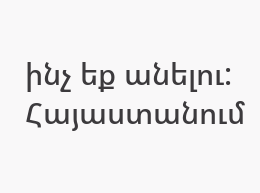ինչ եք անելու: Հայաստանում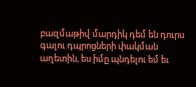բազմաթիվ մարդիկ դեմ են դուրս գալու դպրոցների փակման աղետին, ես իմը պնդելու եմ եւ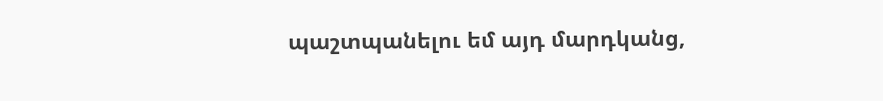պաշտպանելու եմ այդ մարդկանց,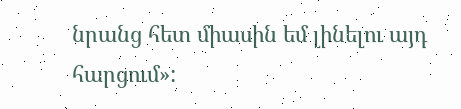նրանց հետ միասին եմ լինելու այդ հարցում»: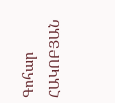Գոհար ՀԱԿՈԲՅԱՆ